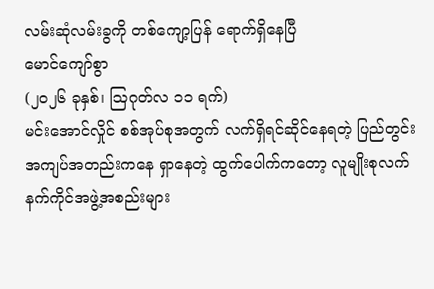လမ်းဆုံလမ်းခွကို တစ်ကျော့ပြန် ရောက်ရှိနေပြီ
မောင်ကျော်စွာ
(၂၀၂၆ ခုနှစ်၊ ဩဂုတ်လ ၁၁ ရက်)
မင်းအောင်လှိုင် စစ်အုပ်စုအတွက် လက်ရှိရင်ဆိုင်နေရတဲ့ ပြည်တွင်းအကျပ်အတည်းကနေ ရှာနေတဲ့ ထွက်ပေါက်ကတော့ လူမျိုးစုလက်နက်ကိုင်အဖွဲ့အစည်းများ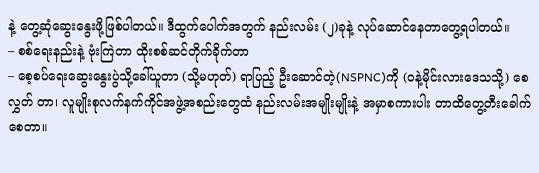နဲ့ တွေ့ဆုံဆွေးနွေးဖို့ဖြစ်ပါတယ်။ ဒီထွက်ပေါက်အတွက် နည်းလမ်း (၂)ခုနဲ့ လုပ်ဆောင်နေတာတွေ့ရပါတယ်။
– စစ်ရေးနည်းနဲ့ ဗုံးကြဲတာ ထိုးစစ်ဆင်တိုက်ခိုက်တာ
– စေ့စပ်ရေးဆွေးနွေးပွဲသို့ခေါ်ယူတာ (သို့မဟုတ်) ရာပြည့် ဦးဆောင်တဲ့(NSPNC)ကို (ဝနဲ့မိုင်းလားဒေသသို့) စေလွှတ် တာ၊ လူမျိုးစုလက်နက်ကိုင်အဖွဲ့အစည်းတွေထံ နည်းလမ်းအမျိုးမျိုးနဲ့ အမှာစကားပါး တာထိတွေ့တီးခေါက်စေတာ။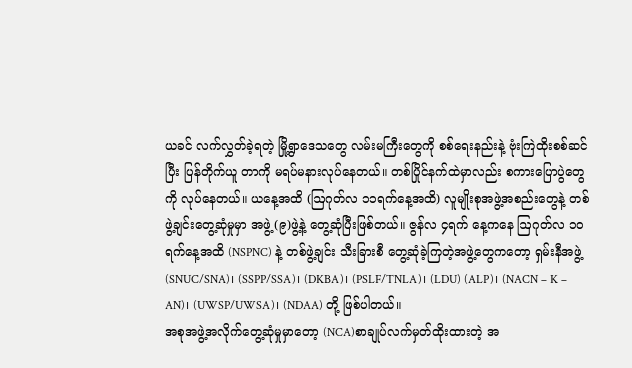ယခင် လက်လွှတ်ခဲ့ရတဲ့ မြို့ရွာဒေသတွေ လမ်းမကြီးတွေကို စစ်ရေးနည်းနဲ့ ဗုံးကြဲထိုးစစ်ဆင်ပြီး ပြန်တိုက်ယူ တာကို မရပ်မနားလုပ်နေတယ်။ တစ်ပြိုင်နက်ထဲမှာလည်း စကားပြောပွဲတွေကို လုပ်နေတယ်။ ယနေ့အထိ (ဩဂုတ်လ ၁၁ရက်နေ့အထိ) လူမျိုးစုအဖွဲ့အစည်းတွေနဲ့ တစ်ဖွဲ့ချင်းတွေ့ဆုံမှုမှာ အဖွဲ့ (၉)ဖွဲ့နဲ့ တွေ့ဆုံပြီးဖြစ်တယ်။ ဇွန်လ ၄ရက် နေ့ကနေ ဩဂုတ်လ ၁၀ရက်နေ့အထိ (NSPNC) နဲ့ တစ်ဖွဲ့ချင်း သီးခြားစီ တွေ့ဆုံခဲ့ကြတဲ့အဖွဲ့တွေကတော့ ရှမ်းနီအဖွဲ့ (SNUC/SNA)၊ (SSPP/SSA)၊ (DKBA)၊ (PSLF/TNLA)၊ (LDU) (ALP)၊ (NACN – K – AN)၊ (UWSP/UWSA)၊ (NDAA) တို့ ဖြစ်ပါတယ်။
အစုအဖွဲ့အလိုက်တွေ့ဆုံမှုမှာတော့ (NCA)စာချုပ်လက်မှတ်ထိုးထားတဲ့ အ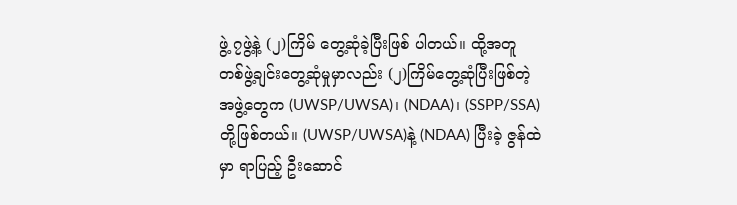ဖွဲ့ ၇ဖွဲ့နဲ့ (၂)ကြိမ် တွေ့ဆုံခဲ့ပြီးဖြစ် ပါတယ်။ ထို့အတူ တစ်ဖွဲ့ချင်းတွေ့ဆုံမှုမှာလည်း (၂)ကြိမ်တွေ့ဆုံပြီးဖြစ်တဲ့ အဖွဲ့တွေက (UWSP/UWSA)၊ (NDAA)၊ (SSPP/SSA)တို့ဖြစ်တယ်။ (UWSP/UWSA)နဲ့ (NDAA) ပြီးခဲ့ ဇွန်ထဲမှာ ရာပြည့် ဦးဆောင်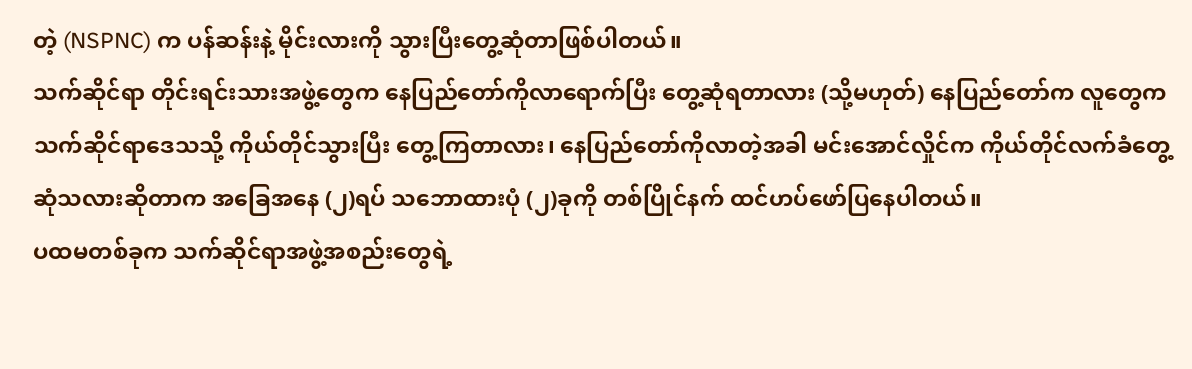တဲ့ (NSPNC) က ပန်ဆန်းနဲ့ မိုင်းလားကို သွားပြီးတွေ့ဆုံတာဖြစ်ပါတယ်။
သက်ဆိုင်ရာ တိုင်းရင်းသားအဖွဲ့တွေက နေပြည်တော်ကိုလာရောက်ပြီး တွေ့ဆုံရတာလား (သို့မဟုတ်) နေပြည်တော်က လူတွေက သက်ဆိုင်ရာဒေသသို့ ကိုယ်တိုင်သွားပြီး တွေ့ကြတာလား၊ နေပြည်တော်ကိုလာတဲ့အခါ မင်းအောင်လှိုင်က ကိုယ်တိုင်လက်ခံတွေ့ဆုံသလားဆိုတာက အခြေအနေ (၂)ရပ် သဘောထားပုံ (၂)ခုကို တစ်ပြိုင်နက် ထင်ဟပ်ဖော်ပြနေပါတယ်။
ပထမတစ်ခုက သက်ဆိုင်ရာအဖွဲ့အစည်းတွေရဲ့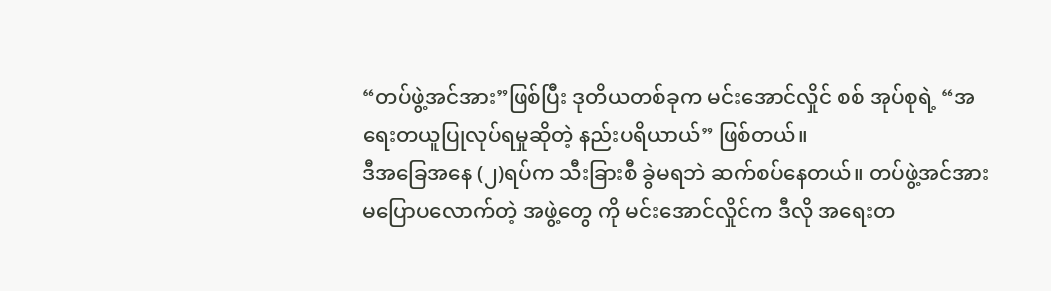“တပ်ဖွဲ့အင်အား”ဖြစ်ပြီး ဒုတိယတစ်ခုက မင်းအောင်လှိုင် စစ် အုပ်စုရဲ့ “အရေးတယူပြုလုပ်ရမှုဆိုတဲ့ နည်းပရိယာယ်” ဖြစ်တယ်။
ဒီအခြေအနေ (၂)ရပ်က သီးခြားစီ ခွဲမရဘဲ ဆက်စပ်နေတယ်။ တပ်ဖွဲ့အင်အား မပြောပလောက်တဲ့ အဖွဲ့တွေ ကို မင်းအောင်လှိုင်က ဒီလို အရေးတ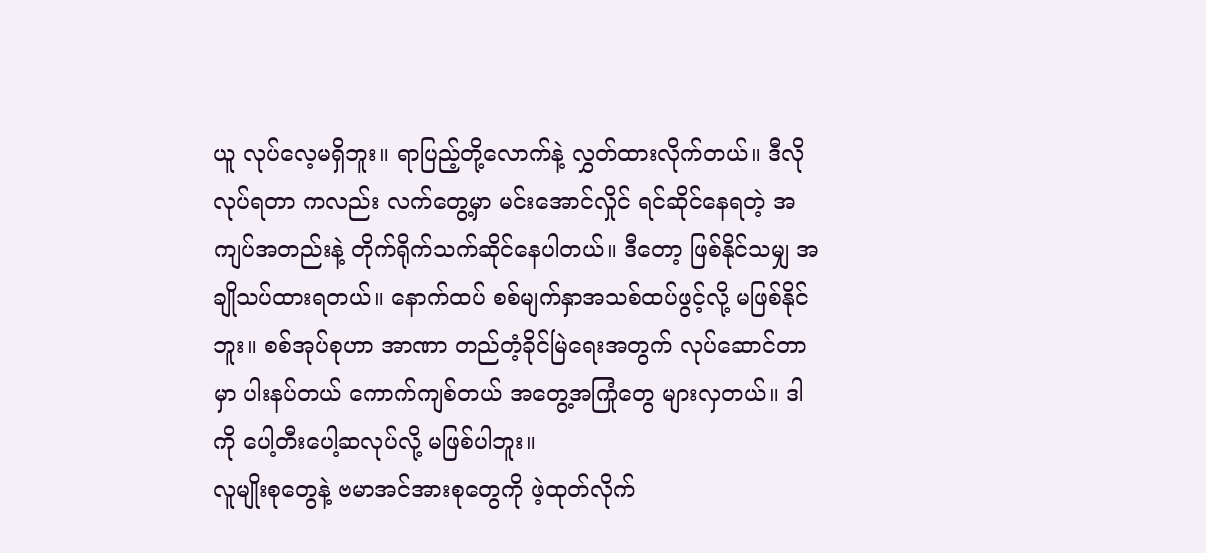ယူ လုပ်လေ့မရှိဘူး။ ရာပြည့်တို့လောက်နဲ့ လွှတ်ထားလိုက်တယ်။ ဒီလိုလုပ်ရတာ ကလည်း လက်တွေ့မှာ မင်းအောင်လှိုင် ရင်ဆိုင်နေရတဲ့ အကျပ်အတည်းနဲ့ တိုက်ရိုက်သက်ဆိုင်နေပါတယ်။ ဒီတော့ ဖြစ်နိုင်သမျှ အချိုသပ်ထားရတယ်။ နောက်ထပ် စစ်မျက်နှာအသစ်ထပ်ဖွင့်လို့ မဖြစ်နိုင်ဘူး။ စစ်အုပ်စုဟာ အာဏာ တည်တံ့ခိုင်မြဲရေးအတွက် လုပ်ဆောင်တာမှာ ပါးနပ်တယ် ကောက်ကျစ်တယ် အတွေ့အကြုံတွေ များလှတယ်။ ဒါကို ပေါ့တီးပေါ့ဆလုပ်လို့ မဖြစ်ပါဘူး။
လူမျိုးစုတွေနဲ့ ဗမာအင်အားစုတွေကို ဖဲ့ထုတ်လိုက်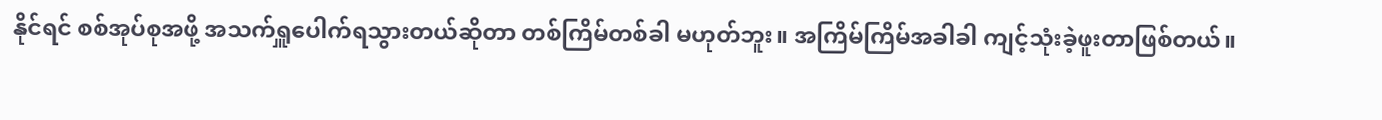နိုင်ရင် စစ်အုပ်စုအဖို့ အသက်ရှူပေါက်ရသွားတယ်ဆိုတာ တစ်ကြိမ်တစ်ခါ မဟုတ်ဘူး။ အကြိမ်ကြိမ်အခါခါ ကျင့်သုံးခဲ့ဖူးတာဖြစ်တယ်။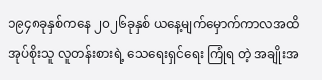၁၉၄၈ခုနှစ်ကနေ ၂၀၂၆ခုနှစ် ယနေ့မျက်မှောက်ကာလအထိ အုပ်စိုးသူ လူတန်းစားရဲ့ သေရေးရှင်ရေး ကြုံရ တဲ့ အချိုးအ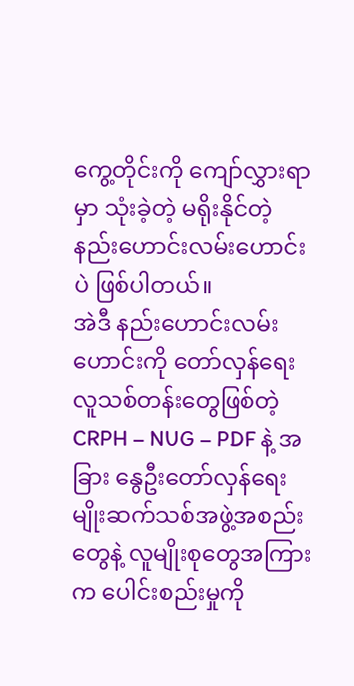ကွေ့တိုင်းကို ကျော်လွှားရာမှာ သုံးခဲ့တဲ့ မရိုးနိုင်တဲ့ နည်းဟောင်းလမ်းဟောင်းပဲ ဖြစ်ပါတယ်။
အဲဒီ နည်းဟောင်းလမ်းဟောင်းကို တော်လှန်ရေးလူသစ်တန်းတွေဖြစ်တဲ့ CRPH – NUG – PDF နဲ့ အခြား နွေဦးတော်လှန်ရေး မျိုးဆက်သစ်အဖွဲ့အစည်းတွေနဲ့ လူမျိုးစုတွေအကြားက ပေါင်းစည်းမှုကို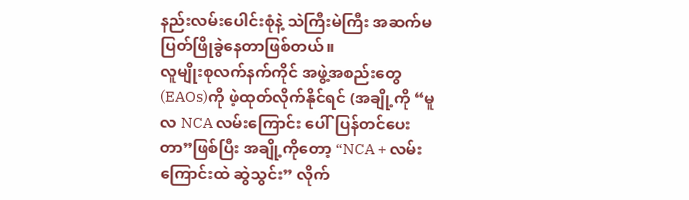နည်းလမ်းပေါင်းစုံနဲ့ သဲကြီးမဲကြီး အဆက်မပြတ်ဖြိုခွဲနေတာဖြစ်တယ်။
လူမျိုးစုလက်နက်ကိုင် အဖွဲ့အစည်းတွေ(EAOs)ကို ဖဲ့ထုတ်လိုက်နိုင်ရင် (အချို့ကို “မူလ NCA လမ်းကြောင်း ပေါ်ပြန်တင်ပေးတာ”ဖြစ်ပြီး အချို့ကိုတော့ “NCA + လမ်းကြောင်းထဲ ဆွဲသွင်း” လိုက်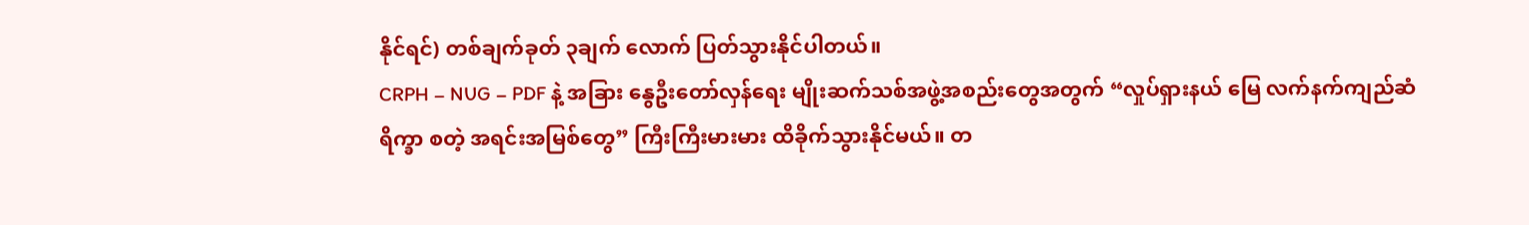နိုင်ရင်) တစ်ချက်ခုတ် ၃ချက် လောက် ပြတ်သွားနိုင်ပါတယ်။
CRPH – NUG – PDF နဲ့ အခြား နွေဦးတော်လှန်ရေး မျိုးဆက်သစ်အဖွဲ့အစည်းတွေအတွက် “လှုပ်ရှားနယ် မြေ လက်နက်ကျည်ဆံ ရိက္ခာ စတဲ့ အရင်းအမြစ်တွေ” ကြီးကြီးမားမား ထိခိုက်သွားနိုင်မယ်။ တ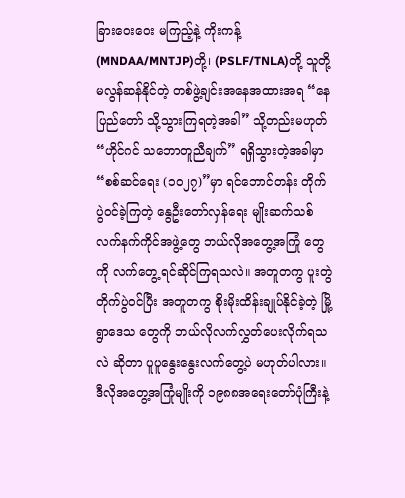ခြားဝေးဝေး မကြည့်နဲ့ ကိုးကန့်(MNDAA/MNTJP)တို့၊ (PSLF/TNLA)တို့ သူတို့ မလွန်ဆန်နိုင်တဲ့ တစ်ဖွဲ့ချင်းအနေအထားအရ “နေပြည်တော် သို့သွားကြရတဲ့အခါ” သို့တည်းမဟုတ် “ဟိုင်ဂင် သဘောတူညီချက်” ရရှိသွားတဲ့အခါမှာ “စစ်ဆင်ရေး (၁၀၂၇)”မှာ ရင်ဘောင်တန်း တိုက်ပွဲဝင်ခဲ့ကြတဲ့ နွေဦးတော်လှန်ရေး မျိုးဆက်သစ်လက်နက်ကိုင်အဖွဲ့တွေ ဘယ်လိုအတွေ့အကြုံ တွေကို လက်တွေ့ ရင်ဆိုင်ကြရသလဲ။ အတူတကွ ပူးတွဲတိုက်ပွဲဝင်ပြီး အတူတကွ စိုးမိုးထိန်းချုပ်နိုင်ခဲ့တဲ့ မြို့ရွာဒေသ တွေကို ဘယ်လိုလက်လွှတ်ပေးလိုက်ရသလဲ ဆိုတာ ပူပူနွေးနွေးလက်တွေ့ပဲ မဟုတ်ပါလား။
ဒီလိုအတွေ့အကြုံမျိုးကို ၁၉၈၈အရေးတော်ပုံကြီးနဲ့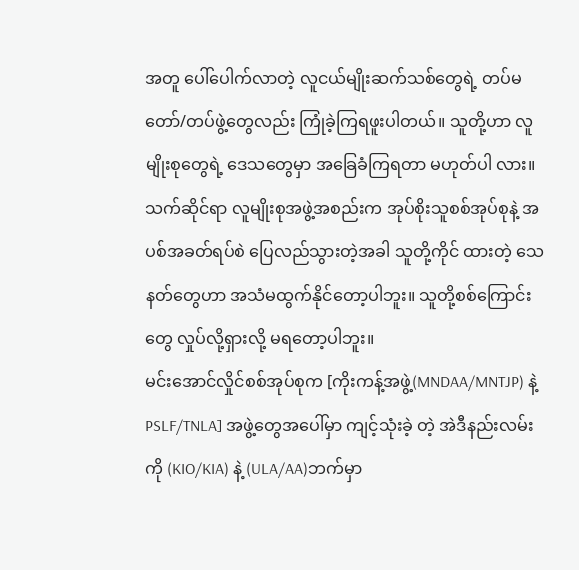အတူ ပေါ်ပေါက်လာတဲ့ လူငယ်မျိုးဆက်သစ်တွေရဲ့ တပ်မ တော်/တပ်ဖွဲ့တွေလည်း ကြုံခဲ့ကြရဖူးပါတယ်။ သူတို့ဟာ လူမျိုးစုတွေရဲ့ ဒေသတွေမှာ အခြေခံကြရတာ မဟုတ်ပါ လား။ သက်ဆိုင်ရာ လူမျိုးစုအဖွဲ့အစည်းက အုပ်စိုးသူစစ်အုပ်စုနဲ့ အပစ်အခတ်ရပ်စဲ ပြေလည်သွားတဲ့အခါ သူတို့ကိုင် ထားတဲ့ သေနတ်တွေဟာ အသံမထွက်နိုင်တော့ပါဘူး။ သူတို့စစ်ကြောင်းတွေ လှုပ်လို့ရှားလို့ မရတော့ပါဘူး။
မင်းအောင်လှိုင်စစ်အုပ်စုက [ကိုးကန့်အဖွဲ့(MNDAA/MNTJP) နဲ့ PSLF/TNLA] အဖွဲ့တွေအပေါ်မှာ ကျင့်သုံးခဲ့ တဲ့ အဲဒီနည်းလမ်းကို (KIO/KIA) နဲ့ (ULA/AA)ဘက်မှာ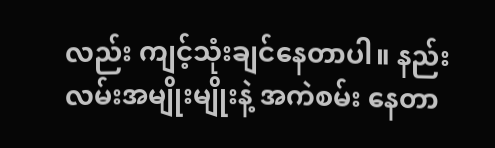လည်း ကျင့်သုံးချင်နေတာပါ။ နည်းလမ်းအမျိုးမျိုးနဲ့ အကဲစမ်း နေတာ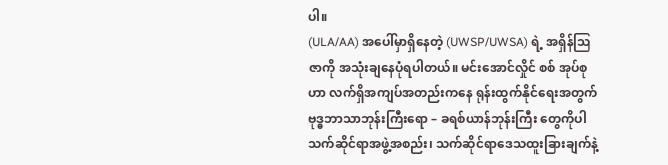ပါ။
(ULA/AA) အပေါ်မှာရှိနေတဲ့ (UWSP/UWSA) ရဲ့ အရှိန်ဩဇာကို အသုံးချနေပုံရပါတယ်။ မင်းအောင်လှိုင် စစ် အုပ်စုဟာ လက်ရှိအကျပ်အတည်းကနေ ရုန်းထွက်နိုင်ရေးအတွက် ဗုဒ္ဓဘာသာဘုန်းကြီးရော – ခရစ်ယာန်ဘုန်းကြီး တွေကိုပါ သက်ဆိုင်ရာအဖွဲ့အစည်း၊ သက်ဆိုင်ရာဒေသထူးခြားချက်နဲ့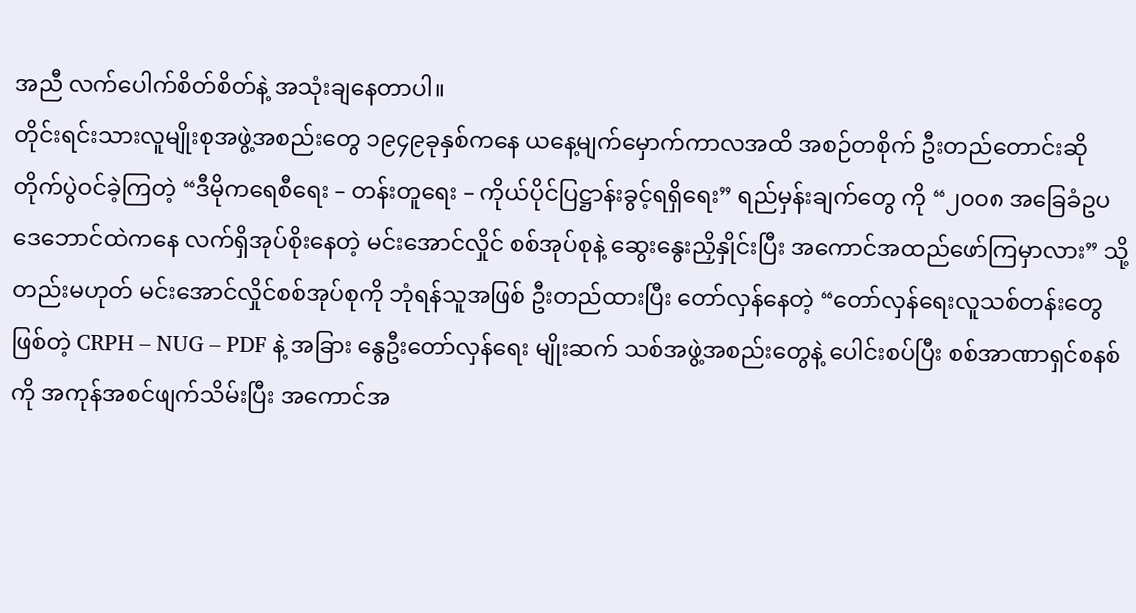အညီ လက်ပေါက်စိတ်စိတ်နဲ့ အသုံးချနေတာပါ။
တိုင်းရင်းသားလူမျိုးစုအဖွဲ့အစည်းတွေ ၁၉၄၉ခုနှစ်ကနေ ယနေ့မျက်မှောက်ကာလအထိ အစဉ်တစိုက် ဦးတည်တောင်းဆိုတိုက်ပွဲဝင်ခဲ့ကြတဲ့ “ဒီမိုကရေစီရေး – တန်းတူရေး – ကိုယ်ပိုင်ပြဋ္ဌာန်းခွင့်ရရှိရေး” ရည်မှန်းချက်တွေ ကို “၂၀၀၈ အခြေခံဥပဒေဘောင်ထဲကနေ လက်ရှိအုပ်စိုးနေတဲ့ မင်းအောင်လှိုင် စစ်အုပ်စုနဲ့ ဆွေးနွေးညှိနှိုင်းပြီး အကောင်အထည်ဖော်ကြမှာလား” သို့တည်းမဟုတ် မင်းအောင်လှိုင်စစ်အုပ်စုကို ဘုံရန်သူအဖြစ် ဦးတည်ထားပြီး တော်လှန်နေတဲ့ “တော်လှန်ရေးလူသစ်တန်းတွေဖြစ်တဲ့ CRPH – NUG – PDF နဲ့ အခြား နွေဦးတော်လှန်ရေး မျိုးဆက် သစ်အဖွဲ့အစည်းတွေနဲ့ ပေါင်းစပ်ပြီး စစ်အာဏာရှင်စနစ်ကို အကုန်အစင်ဖျက်သိမ်းပြီး အကောင်အ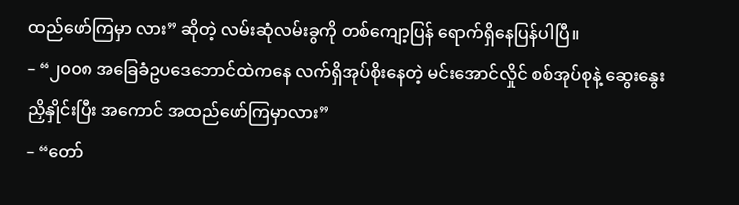ထည်ဖော်ကြမှာ လား” ဆိုတဲ့ လမ်းဆုံလမ်းခွကို တစ်ကျော့ပြန် ရောက်ရှိနေပြန်ပါပြီ။
– “၂၀၀၈ အခြေခံဥပဒေဘောင်ထဲကနေ လက်ရှိအုပ်စိုးနေတဲ့ မင်းအောင်လှိုင် စစ်အုပ်စုနဲ့ ဆွေးနွေး ညှိနှိုင်းပြီး အကောင် အထည်ဖော်ကြမှာလား”
– “တော်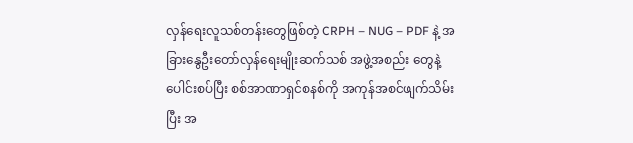လှန်ရေးလူသစ်တန်းတွေဖြစ်တဲ့ CRPH – NUG – PDF နဲ့ အခြားနွေဦးတော်လှန်ရေးမျိုးဆက်သစ် အဖွဲ့အစည်း တွေနဲ့ ပေါင်းစပ်ပြီး စစ်အာဏာရှင်စနစ်ကို အကုန်အစင်ဖျက်သိမ်းပြီး အ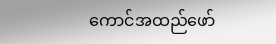ကောင်အထည်ဖော်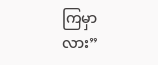ကြမှာလား”